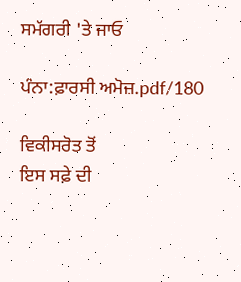ਸਮੱਗਰੀ 'ਤੇ ਜਾਓ

ਪੰਨਾ:ਫ਼ਾਰਸੀ ਅਮੋਜ਼.pdf/180

ਵਿਕੀਸਰੋਤ ਤੋਂ
ਇਸ ਸਫ਼ੇ ਦੀ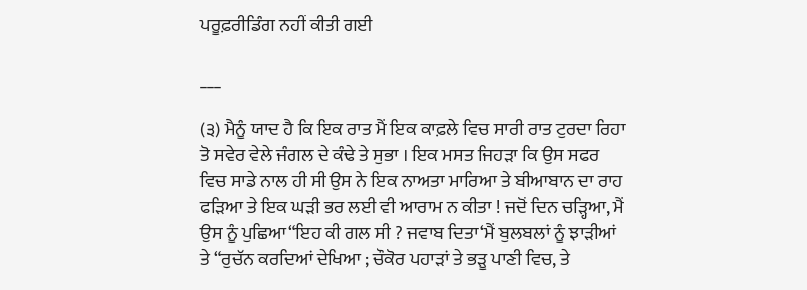ਪਰੂਫ਼ਰੀਡਿੰਗ ਨਹੀਂ ਕੀਤੀ ਗਈ

___

(੩) ਮੈਨੂੰ ਯਾਦ ਹੈ ਕਿ ਇਕ ਰਾਤ ਮੈਂ ਇਕ ਕਾਫ਼ਲੇ ਵਿਚ ਸਾਰੀ ਰਾਤ ਟੁਰਦਾ ਰਿਹਾ ਤੋ ਸਵੇਰ ਵੇਲੇ ਜੰਗਲ ਦੇ ਕੰਢੇ ਤੇ ਸੁਭਾ । ਇਕ ਮਸਤ ਜਿਹੜਾ ਕਿ ਉਸ ਸਫਰ ਵਿਚ ਸਾਡੇ ਨਾਲ ਹੀ ਸੀ ਉਸ ਨੇ ਇਕ ਨਾਅਤਾ ਮਾਰਿਆ ਤੇ ਬੀਆਬਾਨ ਦਾ ਰਾਹ ਫੜਿਆ ਤੇ ਇਕ ਘੜੀ ਭਰ ਲਈ ਵੀ ਆਰਾਮ ਨ ਕੀਤਾ ! ਜਦੋਂ ਦਿਨ ਚੜ੍ਹਿਆ, ਮੈਂ ਉਸ ਨੂੰ ਪੁਛਿਆ“ਇਹ ਕੀ ਗਲ ਸੀ ? ਜਵਾਬ ਦਿਤਾ‘ਮੈਂ ਬੁਲਬਲਾਂ ਨੂੰ ਝਾੜੀਆਂ ਤੇ “ਰੁਚੱਨ ਕਰਦਿਆਂ ਦੇਖਿਆ ; ਚੌਕੋਰ ਪਹਾੜਾਂ ਤੇ ਭੜੂ ਪਾਣੀ ਵਿਚ, ਤੇ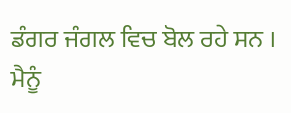ਡੰਗਰ ਜੰਗਲ ਵਿਚ ਬੋਲ ਰਹੇ ਸਨ । ਮੈਨੂੰ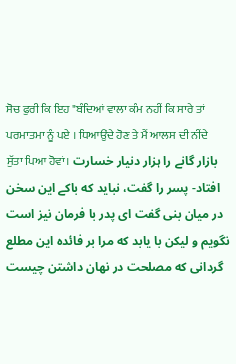ਸੋਚ ਫੁਰੀ ਕਿ ਇਹ "ਬੰਦਿਆਂ ਵਾਲਾ ਕੰਮ ਨਹੀਂ ਕਿ ਸਾਰੇ ਤਾਂ ਪਰਮਾਤਮਾ ਨੂੰ ਪਏ । ਧਿਆਉਂਦੇ ਹੋਣ ਤੇ ਮੈਂ ਆਲਸ ਦੀ ਨੀਂਦੇ ਸੁੱਤਾ ਪਿਆ ਹੋਵਾਂ। بازار گانے را ہزار دنیار خسارت افتاد- پسر را گفت، نباید که باکے این سخن در میان بنی گفت ای پدر با فرمان نیز است نگویم و لیکن با یابد که مرا بر فائده این مطلع گردانی که مصلحت در نهان داشتن چیست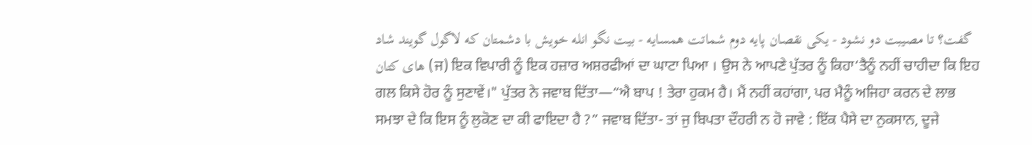گفت؟ تا مصیبت دو نشود - یکی نقصان پایه دوم شماتت همسایه - بیت نگو انله خویش با دشمتان که لاگول گویند شاد های کتان (ਜ) ਇਕ ਵਿਪਾਰੀ ਨੂੰ ਇਕ ਹਜ਼ਾਰ ਅਸ਼ਰਫੀਆਂ ਦਾ ਘਾਟਾ ਪਿਆ । ਉਸ ਨੇ ਆਪਣੇ ਪੁੱਤਰ ਨੂੰ ਕਿਹਾ‘ਤੈਨੂੰ ਨਹੀਂ ਚਾਹੀਦਾ ਕਿ ਇਹ ਗਲ ਕਿਸੇ ਹੋਰ ਨੂੰ ਸੁਣਾਵੇਂ।" ਪੁੱਤਰ ਨੇ ਜਵਾਬ ਦਿੱਤਾ—“ਐ ਬਾਪ ! ਤੇਰਾ ਹੁਕਮ ਹੈ। ਮੈਂ ਨਹੀਂ ਕਹਾਂਗਾ, ਪਰ ਮੈਨੂੰ ਅਜਿਹਾ ਕਰਨ ਦੇ ਲਾਭ ਸਮਝਾ ਦੇ ਕਿ ਇਸ ਨੂੰ ਲੁਕੋਣ ਦਾ ਕੀ ਫਾਇਦਾ ਹੈ ?” ਜਵਾਬ ਦਿੱਤਾ- ਤਾਂ ਜੁ ਬਿਪਤਾ ਦੌਹਰੀ ਨ ਹੋ ਜਾਵੇ : ਇੱਕ ਪੈਸੇ ਦਾ ਨੁਕਸਾਨ, ਦੂਜੇ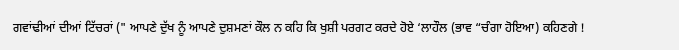ਗਵਾਂਢੀਆਂ ਦੀਆਂ ਟਿੱਚਰਾਂ (" ਆਪਣੇ ਦੁੱਖ ਨੂੰ ਆਪਣੇ ਦੁਸ਼ਮਣਾਂ ਕੌਲ ਨ ਕਹਿ ਕਿ ਖੁਸ਼ੀ ਪਰਗਟ ਕਰਦੇ ਹੋਏ ‘ਲਾਹੌਲ (ਭਾਵ “ਚੰਗਾ ਹੋਇਆ) ਕਹਿਣਗੇ !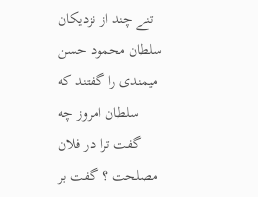تنے چند از نزدیکان سلطان محمود حسن میمندی را گفتند که سلطان امروز چه گفت ترا در فلان مصلحت ؟ گفت بر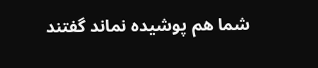شما هم پوشیده نماند گفتند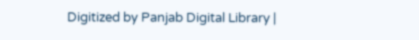Digitized by Panjab Digital Library |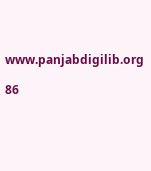www.panjabdigilib.org

86